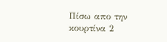Πίσω απο την κουρτίνα 2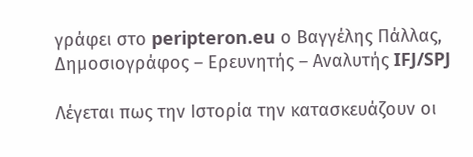γράφει στο peripteron.eu ο Βαγγέλης Πάλλας, Δημοσιογράφος – Ερευνητής – Αναλυτής IFJ/SPJ

Λέγεται πως την Ιστορία την κατασκευάζουν οι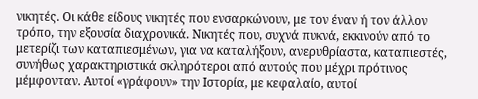νικητές. Οι κάθε είδους νικητές που ενσαρκώνουν, με τον έναν ή τον άλλον τρόπο, την εξουσία διαχρονικά. Νικητές που, συχνά πυκνά, εκκινούν από το μετερίζι των καταπιεσμένων, για να καταλήξουν, ανερυθρίαστα, καταπιεστές, συνήθως χαρακτηριστικά σκληρότεροι από αυτούς που μέχρι πρότινος μέμφονταν. Αυτοί «γράφουν» την Ιστορία, με κεφαλαίο, αυτοί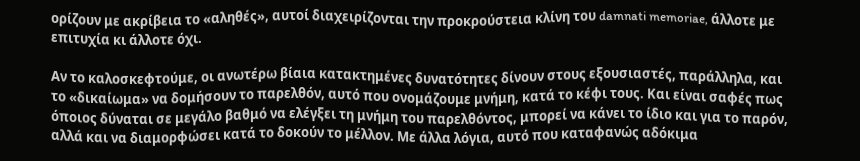ορίζουν με ακρίβεια το «αληθές», αυτοί διαχειρίζονται την προκρούστεια κλίνη του damnati memoriae, άλλοτε με επιτυχία κι άλλοτε όχι.

Αν το καλοσκεφτούμε, οι ανωτέρω βίαια κατακτημένες δυνατότητες δίνουν στους εξουσιαστές, παράλληλα, και το «δικαίωμα» να δομήσουν το παρελθόν, αυτό που ονομάζουμε μνήμη, κατά το κέφι τους. Και είναι σαφές πως όποιος δύναται σε μεγάλο βαθμό να ελέγξει τη μνήμη του παρελθόντος, μπορεί να κάνει το ίδιο και για το παρόν, αλλά και να διαμορφώσει κατά το δοκούν το μέλλον. Με άλλα λόγια, αυτό που καταφανώς αδόκιμα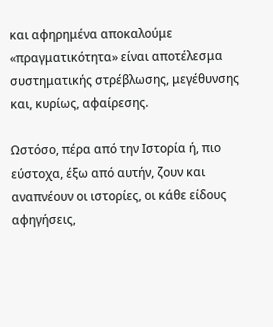και αφηρημένα αποκαλούμε «πραγματικότητα» είναι αποτέλεσμα συστηματικής στρέβλωσης, μεγέθυνσης και, κυρίως, αφαίρεσης.

Ωστόσο, πέρα από την Ιστορία ή, πιο εύστοχα, έξω από αυτήν, ζουν και αναπνέουν οι ιστορίες, οι κάθε είδους αφηγήσεις,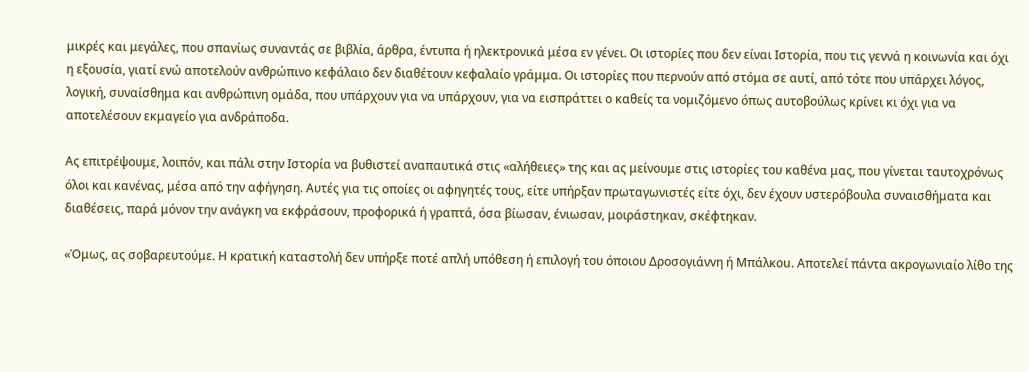μικρές και μεγάλες, που σπανίως συναντάς σε βιβλία, άρθρα, έντυπα ή ηλεκτρονικά μέσα εν γένει. Οι ιστορίες που δεν είναι Ιστορία, που τις γεννά η κοινωνία και όχι η εξουσία, γιατί ενώ αποτελούν ανθρώπινο κεφάλαιο δεν διαθέτουν κεφαλαίο γράμμα. Οι ιστορίες που περνούν από στόμα σε αυτί, από τότε που υπάρχει λόγος, λογική, συναίσθημα και ανθρώπινη ομάδα, που υπάρχουν για να υπάρχουν, για να εισπράττει ο καθείς τα νομιζόμενο όπως αυτοβούλως κρίνει κι όχι για να αποτελέσουν εκμαγείο για ανδράποδα.

Ας επιτρέψουμε, λοιπόν, και πάλι στην Ιστορία να βυθιστεί αναπαυτικά στις «αλήθειες» της και ας μείνουμε στις ιστορίες του καθένα μας, που γίνεται ταυτοχρόνως όλοι και κανένας, μέσα από την αφήγηση. Αυτές για τις οποίες οι αφηγητές τους, είτε υπήρξαν πρωταγωνιστές είτε όχι, δεν έχουν υστερόβουλα συναισθήματα και διαθέσεις, παρά μόνον την ανάγκη να εκφράσουν, προφορικά ή γραπτά, όσα βίωσαν, ένιωσαν, μοιράστηκαν, σκέφτηκαν.

«Όμως, ας σοβαρευτούμε. Η κρατική καταστολή δεν υπήρξε ποτέ απλή υπόθεση ή επιλογή του όποιου Δροσογιάνvη ή Μπάλκοu. Αποτελεί πάντα ακρογωνιαίο λίθο της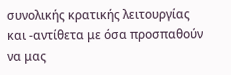συνολικής κρατικής λειτουργίας και -αντίθετα με όσα προσπαθούν να μας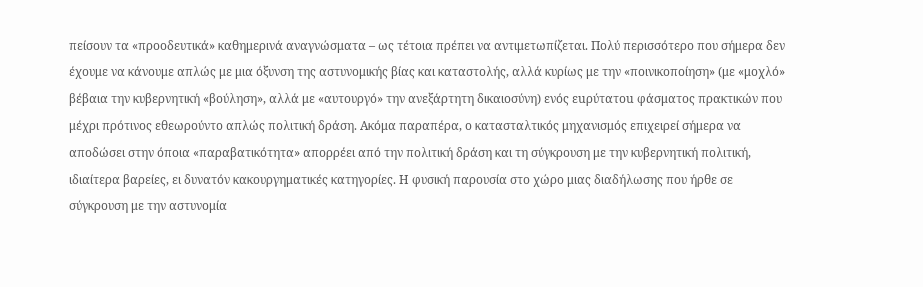πείσουν τα «προοδευτικά» καθημερινά αναγνώσματα – ως τέτοια πρέπει να αντιμετωπίζεται. Πολύ περισσότερο που σήμερα δεν έχουμε να κάνουμε απλώς με μια όξυνση της αστυνομικής βίας και καταστολής, αλλά κυρίως με την «ποινικοποίηση» (με «μοχλό» βέβαια την κυβερνητική «βούληση», αλλά με «αυτουργό» την ανεξάρτητη δικαιοσύνη) ενός εuρύτατοu φάσματος πρακτικών που μέχρι πρότινος εθεωρούντο απλώς πολιτική δράση. Ακόμα παραπέρα, ο κατασταλτικός μηχανισμός επιχειρεί σήμερα να αποδώσει στην όποια «παραβατικότητα» απορρέει από την πολιτική δράση και τη σύγκρουση με την κυβερνητική πολιτική, ιδιαίτερα βαρείες, ει δυνατόν κακουργηματικές κατηγορίες. Η φυσική παρουσία στο χώρο μιας διαδήλωσης που ήρθε σε σύγκρουση με την αστυνομία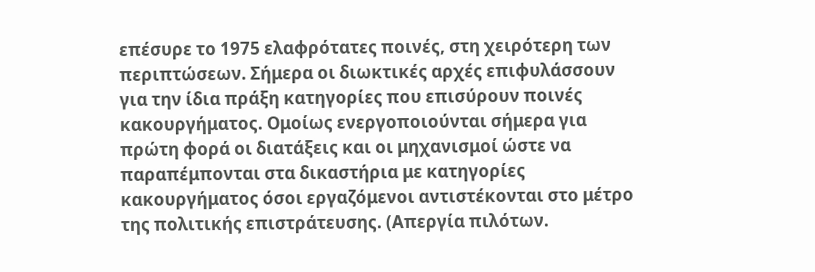επέσυρε το 1975 ελαφρότατες ποινές, στη χειρότερη των περιπτώσεων. Σήμερα οι διωκτικές αρχές επιφυλάσσουν για την ίδια πράξη κατηγορίες που επισύρουν ποινές κακουργήματος. Ομοίως ενεργοποιούνται σήμερα για πρώτη φορά οι διατάξεις και οι μηχανισμοί ώστε να παραπέμπονται στα δικαστήρια με κατηγορίες κακουργήματος όσοι εργαζόμενοι αντιστέκονται στο μέτρο της πολιτικής επιστράτευσης. (Απεργία πιλότων.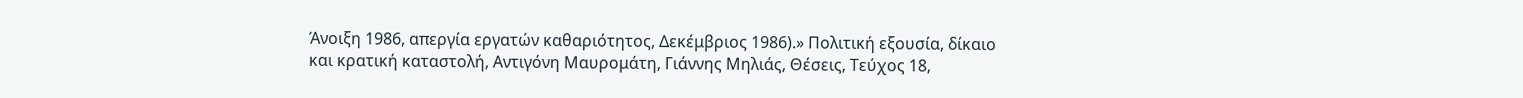Άνοιξη 1986, απεργία εργατών καθαριότητος, Δεκέμβριος 1986).» Πολιτική εξουσία, δίκαιο και κρατική καταστολή, Αντιγόνη Μαυρομάτη, Γιάννης Μηλιάς, Θέσεις, Τεύχος 18,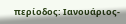περίοδος: Ιανουάριος-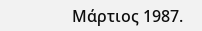Μάρτιος 1987.